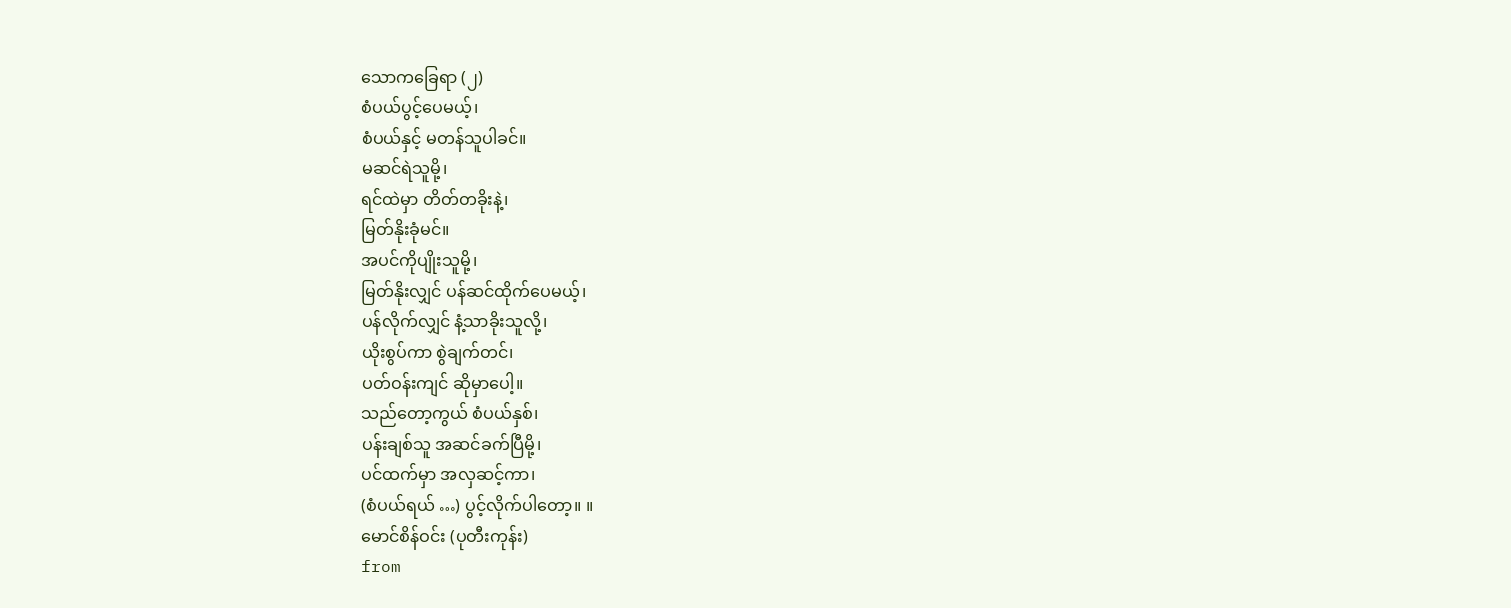သောကခြေရာ (၂)
စံပယ်ပွင့်ပေမယ့်၊
စံပယ်နှင့် မတန်သူပါခင်။
မဆင်ရဲသူမို့၊
ရင်ထဲမှာ တိတ်တခိုးနဲ့၊
မြတ်နိုးခုံမင်။
အပင်ကိုပျိုးသူမို့၊
မြတ်နိုးလျှင် ပန်ဆင်ထိုက်ပေမယ့်၊
ပန်လိုက်လျှင် နံ့သာခိုးသူလို့၊
ယိုးစွပ်ကာ စွဲချက်တင်၊
ပတ်ဝန်းကျင် ဆိုမှာပေါ့။
သည်တော့ကွယ် စံပယ်နှစ်၊
ပန်းချစ်သူ အဆင်ခက်ပြီမို့၊
ပင်ထက်မှာ အလှဆင့်ကာ၊
(စံပယ်ရယ် …) ပွင့်လိုက်ပါတော့။ ။
မောင်စိန်ဝင်း (ပုတီးကုန်း)
from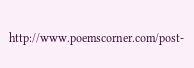http://www.poemscorner.com/post-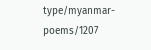type/myanmar-poems/1207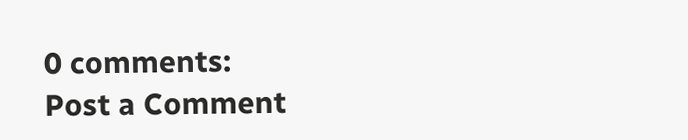0 comments:
Post a Comment